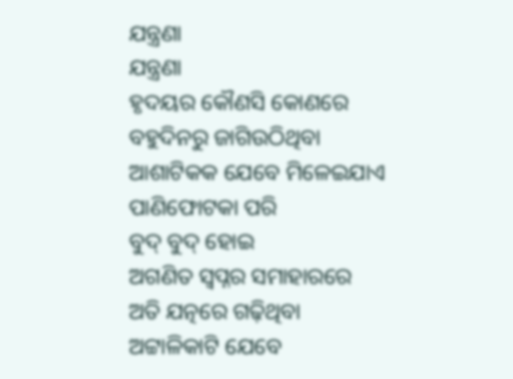ଯନ୍ତ୍ରଣା
ଯନ୍ତ୍ରଣା
ହୃଦୟର କୌଣସି କୋଣରେ
ବହୁଦିନରୁ ଜାଗିଉଠିଥିବା
ଆଶାଟିକକ ଯେବେ ମିଳେଇଯାଏ
ପାଣିଫୋଟକା ପରି
ବୁଦ୍ ବୁଦ୍ ହୋଇ
ଅଗଣିତ ସ୍ୱପ୍ନର ସମାହାରରେ
ଅତି ଯତ୍ନରେ ଗଢ଼ିଥିବା
ଅଟ୍ଟାଳିକାଟି ଯେବେ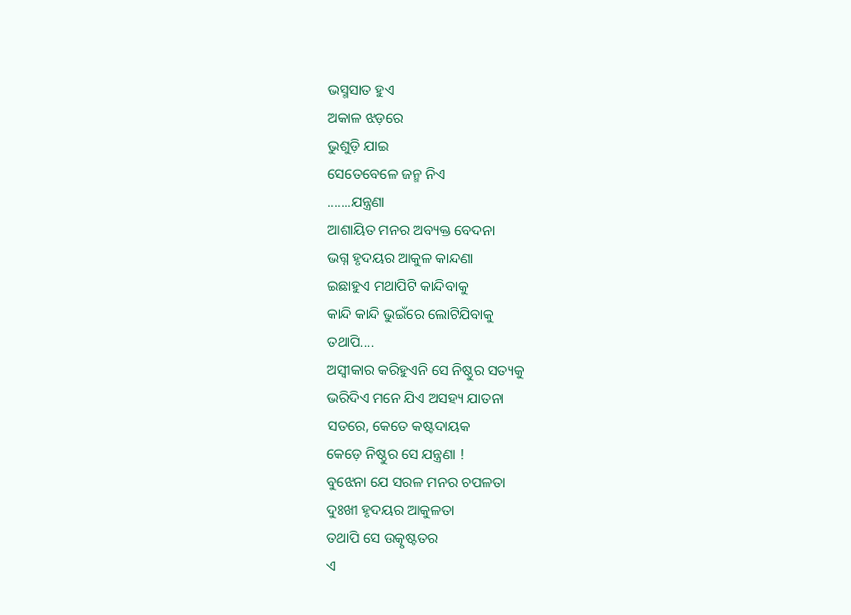ଭସ୍ମସାତ ହୁଏ
ଅକାଳ ଝଡ଼ରେ
ଭୁଶୁଡ଼ି ଯାଇ
ସେତେବେଳେ ଜନ୍ମ ନିଏ
.......ଯନ୍ତ୍ରଣା
ଆଶାୟିତ ମନର ଅବ୍ୟକ୍ତ ବେଦନା
ଭଗ୍ନ ହୃଦୟର ଆକୁଳ କାନ୍ଦଣା
ଇଛାହୁଏ ମଥାପିଟି କାନ୍ଦିବାକୁ
କାନ୍ଦି କାନ୍ଦି ଭୁଇଁରେ ଲୋଟିଯିବାକୁ
ତଥାପି....
ଅସ୍ବୀକାର କରିହୁଏନି ସେ ନିଷ୍ଠୁର ସତ୍ୟକୁ
ଭରିଦିଏ ମନେ ଯିଏ ଅସହ୍ୟ ଯାତନା
ସତରେ, କେତେ କଷ୍ଟଦାୟକ
କେଡ଼େ ନିଷ୍ଠୁର ସେ ଯନ୍ତ୍ରଣା !
ବୁଝେନା ଯେ ସରଳ ମନର ଚପଳତା
ଦୁଃଖୀ ହୃଦୟର ଆକୁଳତା
ତଥାପି ସେ ଉତ୍କୃଷ୍ଟତର
ଏ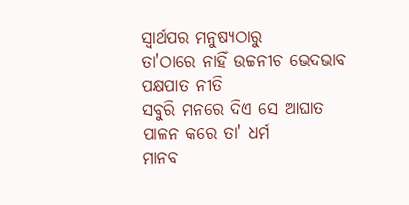ସ୍ୱାର୍ଥପର ମନୁଷ୍ୟଠାରୁ
ତା'ଠାରେ ନାହିଁ ଉଚ୍ଚନୀଚ ଭେଦଭାବ
ପକ୍ଷପାତ ନୀତି
ସବୁରି ମନରେ ଦିଏ ସେ ଆଘାତ
ପାଳନ କରେ ତା' ଧର୍ମ
ମାନବ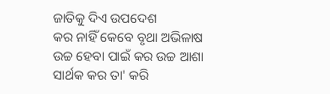ଜାତିକୁ ଦିଏ ଉପଦେଶ
କର ନାହିଁ କେବେ ବୃଥା ଅଭିଳାଷ
ଉଚ୍ଚ ହେବା ପାଇଁ କର ଉଚ୍ଚ ଆଶା
ସାର୍ଥକ କର ତା' କରି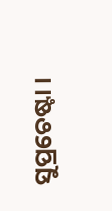ସୁପ୍ରଚେଷ୍ଟା ।